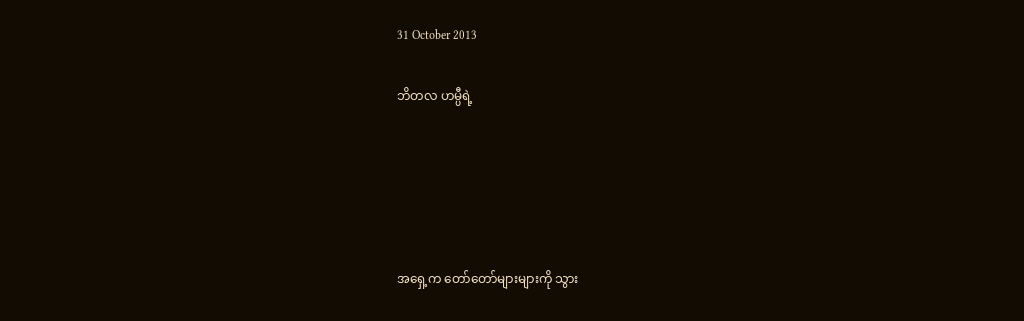31 October 2013

ဘိတလ ဟမ္ပီရဲ့





အရှေ့က တော်တော်များများကို သွား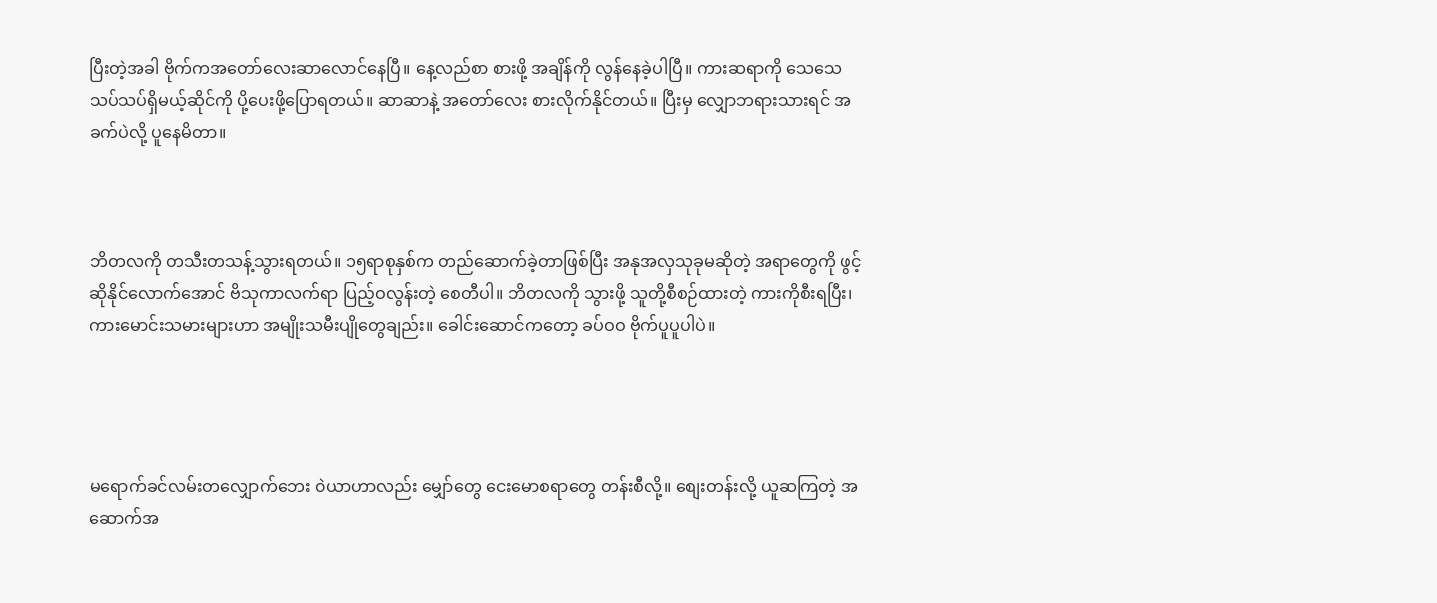ပြီးတဲ့အခါ ဗိုက်ကအတော်လေးဆာလောင်နေပြီ။ နေ့လည်စာ စားဖို့ အချိန်ကို လွန်နေခဲ့ပါပြီ။ ကားဆရာကို သေသေသပ်သပ်ရှိမယ့်ဆိုင်ကို ပို့ပေးဖို့ပြောရတယ်။ ဆာဆာနဲ့ အတော်လေး စားလိုက်နိုင်တယ်။ ပြီးမှ လျှောဘရားသားရင် အခက်ပဲလို့ ပူနေမိတာ။



ဘိတလကို တသီးတသန့်သွားရတယ်။ ၁၅ရာစုနှစ်က တည်ဆောက်ခဲ့တာဖြစ်ပြီး အနုအလှသုခုမဆိုတဲ့ အရာတွေကို ဖွင့်ဆိုနိုင်လောက်အောင် ဗိသုကာလက်ရာ ပြည့်ဝလွန်းတဲ့ စေတီပါ။ ဘိတလကို သွားဖို့ သူတို့စီစဉ်ထားတဲ့ ကားကိုစီးရပြီး၊ ကားမောင်းသမားများဟာ အမျိုးသမီးပျိုတွေချည်း။ ခေါင်းဆောင်ကတော့ ခပ်ဝဝ ဗိုက်ပူပူပါပဲ။




မရောက်ခင်လမ်းတလျှောက်ဘေး ၀ဲယာဟာလည်း မျှော်တွေ ငေးမောစရာတွေ တန်းစီလို့။ စျေးတန်းလို့ ယူဆကြတဲ့ အဆောက်အ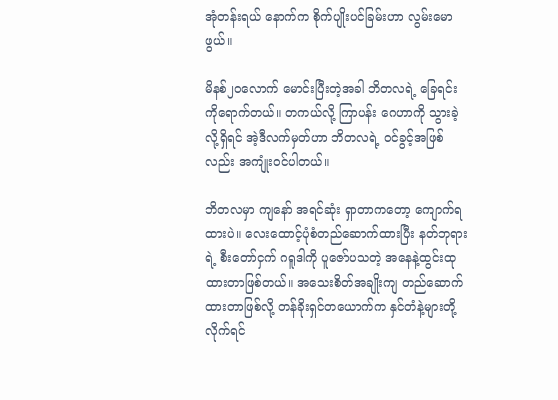အုံတန်းရယ် နောက်က စိုက်ပျိုးပင်ခြမ်းဟာ လွမ်းမောဖွယ်။

မိနစ်၂၀လောက် မောင်းပြီးတဲ့အခါ ဘိတလရဲ့ ခြေရင်းကိုရောက်တယ်။ တကယ်လို့ ကြာပန်း ဂေဟာကို သွားခဲ့လို့ရှိရင် အဲ့ဒီလက်မှတ်ဟာ ဘိတလရဲ့ ဝင်ခွင့်အဖြစ်လည်း အကျုံးဝင်ပါတယ်။

ဘိတလမှာ ကျနော် အရင်ဆုံး ရှာတာကတော့ ကျောက်ရထားပဲ။ လေးထောင့်ပုံစံတည်ဆောက်ထားပြီး နတ်ဘုရားရဲ့ စီးတော်ငှက် ဂရူဒါကို ပူဇော်ပသတဲ့ အနေနဲ့ထွင်းထုထားတာဖြစ်တယ်။ အသေးစိတ်အချိုးကျ တည်ဆောက်ထားတာဖြစ်လို့ တန်ခိုးရှင်တယောက်က နှင်တံနဲ့များတို့လိုက်ရင်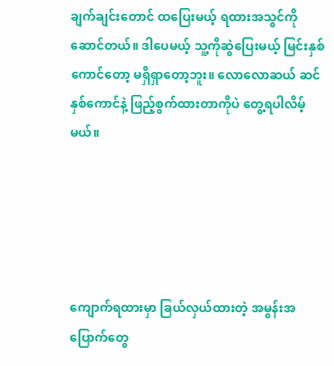ချက်ချင်းတောင် ထပြေးမယ့် ရထားအသွင်ကိုဆောင်တယ်။ ဒါပေမယ့် သူ့ကိုဆွဲပြေးမယ့် မြင်းနှစ်ကောင်တော့ မရှိရှာတော့ဘူး။ လောလောဆယ် ဆင်နှစ်ကောင်နဲ့ ဖြည့်စွက်ထားတာကိုပဲ တွေ့ရပါလိမ့်မယ်။





ကျောက်ရထားမှာ ခြယ်လှယ်ထားတဲ့ အမွန်းအပြောက်တွေ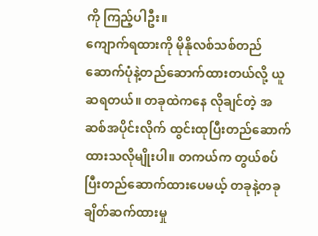ကို ကြည့်ပါဦး။
ကျောက်ရထားကို မိုနိုလစ်သစ်တည်ဆောက်ပုံနဲ့တည်ဆောက်ထားတယ်လို့ ယူဆရတယ်။ တခုထဲကနေ လိုချင်တဲ့ အဆစ်အပိုင်းလိုက် ထွင်းထုပြီးတည်ဆောက်ထားသလိုမျိုးပါ။ တကယ်က တွယ်စပ်ပြီးတည်ဆောက်ထားပေမယ့် တခုနဲ့တခု ချိတ်ဆက်ထားမှု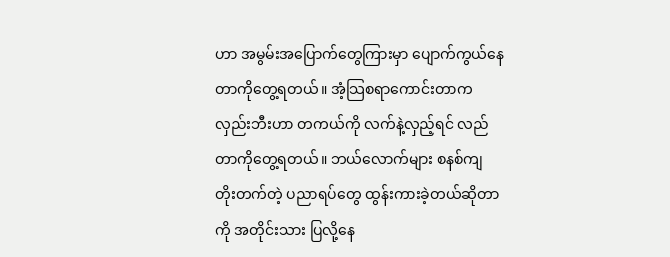ဟာ အမွမ်းအပြောက်တွေကြားမှာ ပျောက်ကွယ်နေတာကိုတွေ့ရတယ်။ အံ့သြစရာကောင်းတာက လှည်းဘီးဟာ တကယ်ကို လက်နဲ့လှည့်ရင် လည်တာကိုတွေ့ရတယ်။ ဘယ်လောက်များ စနစ်ကျ တိုးတက်တဲ့ ပညာရပ်တွေ ထွန်းကားခဲ့တယ်ဆိုတာကို အတိုင်းသား ပြလို့နေ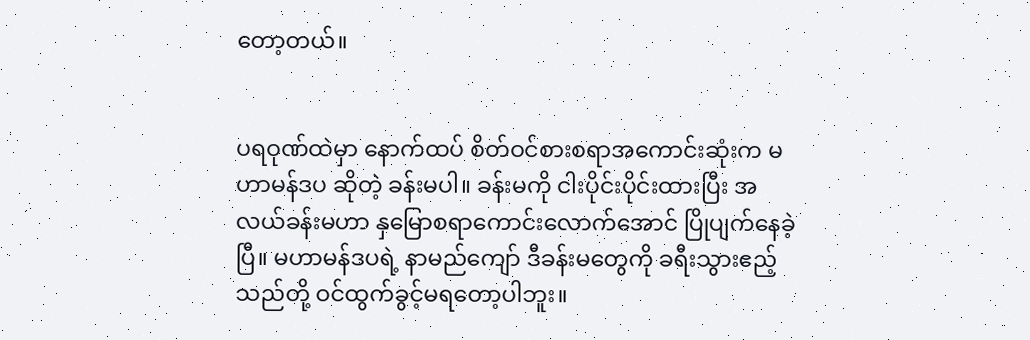တော့တယ်။


ပရဝုဏ်ထဲမှာ နောက်ထပ် စိတ်ဝင်စားစရာအကောင်းဆုံးက မဟာမန်ဒပ ဆိုတဲ့ ခန်းမပါ။ ခန်းမကို ငါးပိုင်းပိုင်းထားပြီး အလယ်ခန်းမဟာ နှမြောစရာကောင်းလောက်အောင် ပြိုပျက်နေခဲ့ပြီ။ မဟာမန်ဒပရဲ့ နာမည်ကျော် ဒီခန်းမတွေကို ခရီးသွားဧည့်သည်တို့ ဝင်ထွက်ခွင့်မရတော့ပါဘူး။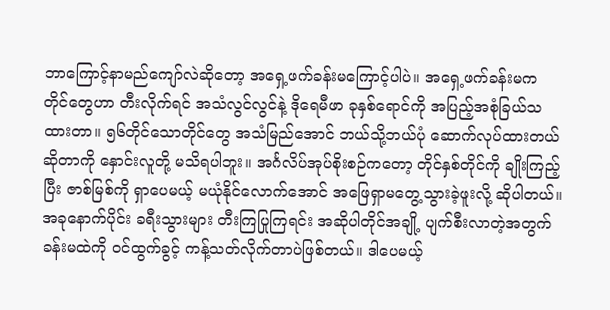ဘာကြောင့်နာမည်ကျော်လဲဆိုတော့ အရှေ့ဖက်ခန်းမကြောင့်ပါပဲ။ အရှေ့ဖက်ခန်းမက တိုင်တွေဟာ တီးလိုက်ရင် အသံလွင်လွင်နဲ့ ဒိုရေမီဖာ ခုနှစ်ရောင်ကို အပြည့်အစုံခြယ်သထားတာ။ ၅၆တိုင်သောတိုင်တွေ အသံမြည်အောင် ဘယ်သို့ဘယ်ပုံ ဆောက်လုပ်ထားတယ်ဆိုတာကို နှောင်းလူတို့ မသိရပါဘူး။ အင်္ဂလိပ်အုပ်စိုးစဉ်ကတော့ တိုင်နှစ်တိုင်ကို ချိုးကြည့်ပြီး ဇာစ်မြစ်ကို ရှာပေမယ့် မယုံနိုင်လောက်အောင် အဖြေရှာမတွေ့သွားခဲ့ဖူးလို့ ဆိုပါတယ်။ အခုနောက်ပိုင်း ခရီးသွားများ တီးကြပြုကြရင်း အဆိုပါတိုင်အချို့ ပျက်စီးလာတဲ့အတွက် ခန်းမထဲကို ဝင်ထွက်ခွင့် ကန့်သတ်လိုက်တာပဲဖြစ်တယ်။ ဒါပေမယ့်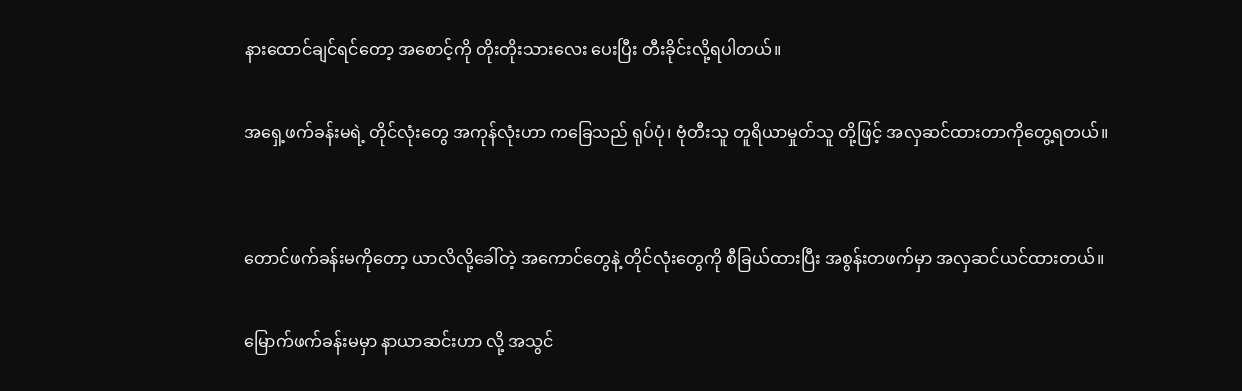နားထောင်ချင်ရင်တော့ အစောင့်ကို တိုးတိုးသားလေး ပေးပြီး တီးခိုင်းလို့ရပါတယ်။

အရှေ့ဖက်ခန်းမရဲ့ တိုင်လုံးတွေ အကုန်လုံးဟာ ကခြေသည် ရုပ်ပုံ၊ ဗုံတီးသူ တူရိယာမှုတ်သူ တို့ဖြင့် အလှဆင်ထားတာကိုတွေ့ရတယ်။


တောင်ဖက်ခန်းမကိုတော့ ယာလိလို့ခေါ်တဲ့ အကောင်တွေနဲ့ တိုင်လုံးတွေကို စီခြယ်ထားပြီး အစွန်းတဖက်မှာ အလှဆင်ယင်ထားတယ်။

မြောက်ဖက်ခန်းမမှာ နာယာဆင်းဟာ လို့ အသွင်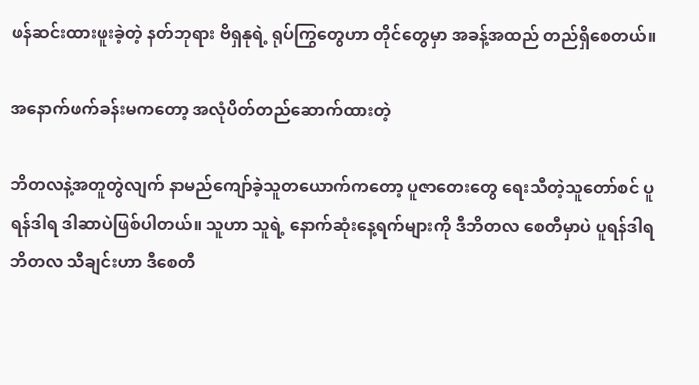ဖန်ဆင်းထားဖူးခဲ့တဲ့ နတ်ဘုရား ဗိရှနုရဲ့ ရုပ်ကြွတွေဟာ တိုင်တွေမှာ အခန့်အထည် တည်ရှိစေတယ်။

အနောက်ဖက်ခန်းမကတော့ အလုံပိတ်တည်ဆောက်ထားတဲ့

ဘိတလနဲ့အတူတွဲလျက် နာမည်ကျော်ခဲ့သူတယောက်ကတော့ ပူဇာတေးတွေ ရေးသီတဲ့သူတော်စင် ပူရန်ဒါရ ဒါဆာပဲဖြစ်ပါတယ်။ သူဟာ သူရဲ့ နောက်ဆုံးနေ့ရက်များကို ဒီဘိတလ စေတီမှာပဲ ပူရန်ဒါရ ဘိတလ သီချင်းဟာ ဒီစေတီ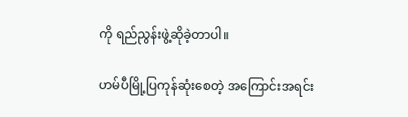ကို ရည်ညွန်းဖွဲ့ဆိုခဲ့တာပါ။

ဟမ်ပီမြို့ပြကုန်ဆုံးစေတဲ့ အကြောင်းအရင်း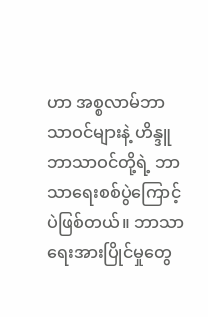ဟာ အစ္စလာမ်ဘာသာဝင်များနဲ့ ဟိန္ဒူဘာသာဝင်တို့ရဲ့ ဘာသာရေးစစ်ပွဲကြောင့်ပဲဖြစ်တယ်။ ဘာသာရေးအားပြိုင်မှုတွေ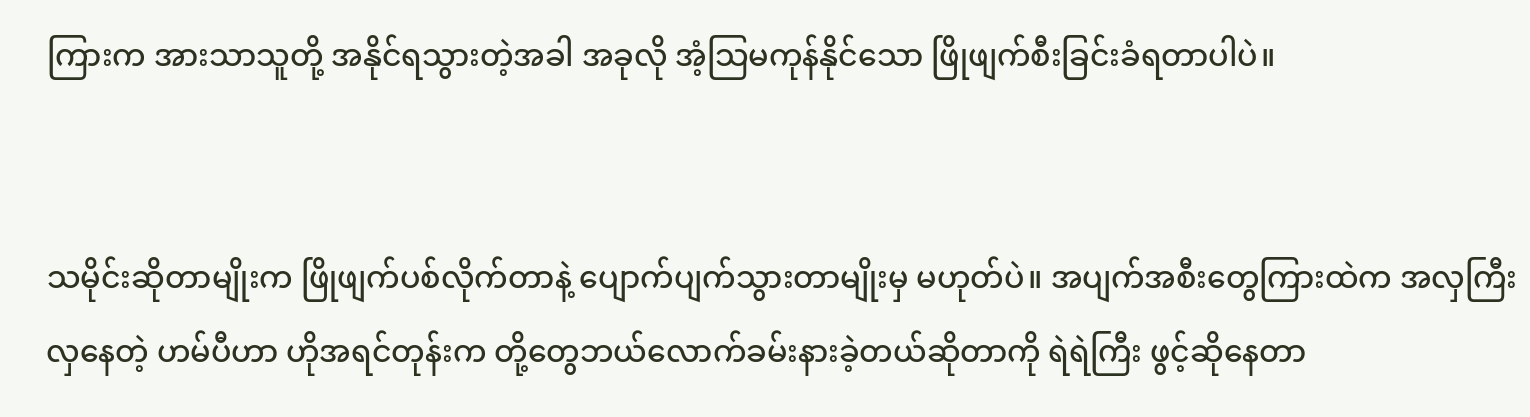ကြားက အားသာသူတို့ အနိုင်ရသွားတဲ့အခါ အခုလို အံ့သြမကုန်နိုင်သော ဖြိုဖျက်စီးခြင်းခံရတာပါပဲ။


သမိုင်းဆိုတာမျိုးက ဖြိုဖျက်ပစ်လိုက်တာနဲ့ ပျောက်ပျက်သွားတာမျိုးမှ မဟုတ်ပဲ။ အပျက်အစီးတွေကြားထဲက အလှကြီးလှနေတဲ့ ဟမ်ပီဟာ ဟိုအရင်တုန်းက တို့တွေဘယ်လောက်ခမ်းနားခဲ့တယ်ဆိုတာကို ရဲရဲကြီး ဖွင့်ဆိုနေတာ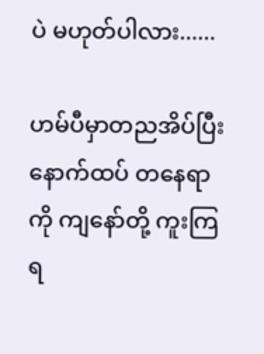ပဲ မဟုတ်ပါလား......

ဟမ်ပီမှာတညအိပ်ပြီး နောက်ထပ် တနေရာကို ကျနော်တို့ ကူးကြရ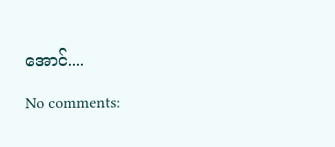အောင်....

No comments: